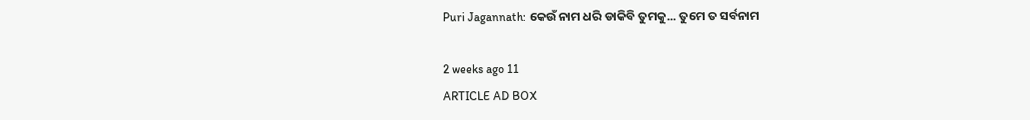Puri Jagannath: କେଉଁ ନାମ ଧରି ଡାକିବି ତୁମକୁ... ତୁମେ ତ ସର୍ବନାମ

2 weeks ago 11
ARTICLE AD BOX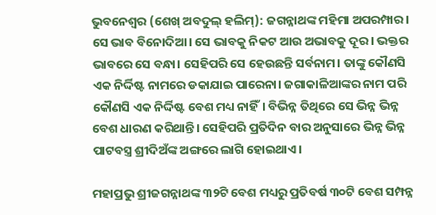ଭୁବନେଶ୍ବର (ଶେଖ୍ ଅବଦୁଲ୍ ହଲିମ୍): ଜଗନ୍ନାଥଙ୍କ ମହିମା ଅପରମ୍ପାର। ସେ ଭାବ ବିନୋଦିଆ। ସେ ଭାବକୁ ନିକଟ ଆଉ ଅଭାବକୁ ଦୂର। ଭକ୍ତର ଭାବରେ ସେ ବନ୍ଧା। ସେହିପରି ସେ ହେଉଛନ୍ତି ସର୍ବନାମ। ତାଙ୍କୁ କୌଣସି ଏକ ନିର୍ଦ୍ଦିଷ୍ଟ ନାମରେ ଡକାଯାଇ ପାରେନା। ଜଗାକାଳିଆଙ୍କର ନାମ ପରି କୌଣସି ଏକ ନିର୍ଦ୍ଦିଷ୍ଟ ବେଶ ମଧ୍ୟ ନାହିଁ। ବିଭିନ୍ନ ତିଥିରେ ସେ ଭିନ୍ନ ଭିନ୍ନ ବେଶ ଧାରଣ କରିଥାନ୍ତି। ସେହିପରି ପ୍ରତିଦିନ ବାର ଅନୁସାରେ ଭିନ୍ନ ଭିନ୍ନ ପାଟବସ୍ତ୍ର ଶ୍ରୀଦିଅଁଙ୍କ ଅଙ୍ଗରେ ଲାଗି ହୋଇଥାଏ।

ମହାପ୍ରଭୁ ଶ୍ରୀଜଗନ୍ନାଥଙ୍କ ୩୨ଟି ବେଶ ମଧ୍ୟରୁ ପ୍ରତିବର୍ଷ ୩୦ଟି ବେଶ ସମ୍ପନ୍ନ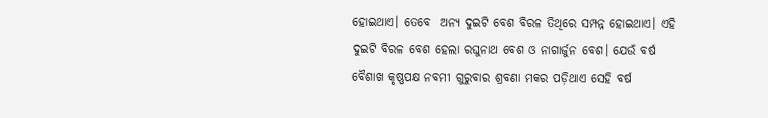ହୋଇଥାଏ। ତେବେ  ଅନ୍ୟ ଦୁଇଟି ବେଶ ବିରଳ ତିଥିରେ ସମ୍ପନ୍ନ ହୋଇଥାଏ। ଏହି ଦୁଇଟି ବିରଳ ବେଶ ହେଲା ରଘୁନାଥ ବେଶ ଓ ନାଗାର୍ଜୁନ ବେଶ। ଯେଉଁ ବର୍ଷ ବୈଶାଖ କୃଷ୍ଣପକ୍ଷ ନବମୀ ଗୁରୁବାର ଶ୍ରବଣା ମକର ପଡ଼ିଥାଏ ସେହି ବର୍ଷ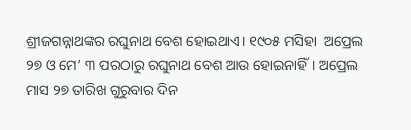ଶ୍ରୀଜଗନ୍ନାଥଙ୍କର ରଘୁନାଥ ବେଶ ହୋଇଥାଏ। ୧୯୦୫ ମସିହା  ଅପ୍ରେଲ ୨୭ ଓ ମେ’ ୩ ପରଠାରୁ ରଘୁନାଥ ବେଶ ଆଉ ହୋଇନାହିଁ। ଅପ୍ରେଲ ମାସ ୨୭ ତାରିଖ ଗୁରୁବାର ଦିନ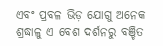ଏବଂ ପ୍ରବଳ ଭିଡ଼ ଯୋଗୁ ଅନେକ ଶ୍ରଦ୍ଧାଳୁ ଏ ବେଶ ଦର୍ଶନରୁ ବଞ୍ଚିତ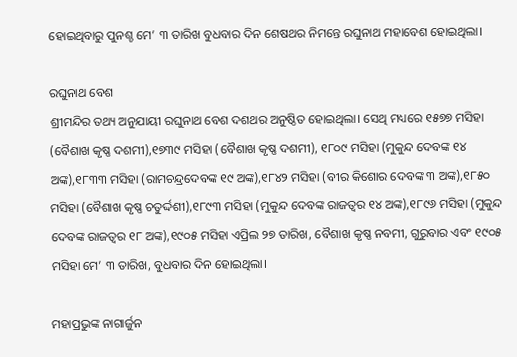ହୋଇଥିବାରୁ ପୁନଶ୍ଚ ମେ’ ୩ ତାରିଖ ବୁଧବାର ଦିନ ଶେଷଥର ନିମନ୍ତେ ରଘୁନାଥ ମହାବେଶ ହୋଇଥିଲା।

ରଘୁନାଥ ବେଶ
ଶ୍ରୀମନ୍ଦିର ତଥ୍ୟ ଅନୁଯାୟୀ ରଘୁନାଥ ବେଶ ଦଶଥର ଅନୁଷ୍ଠିତ ହୋଇଥିଲା। ସେଥି ମଧ୍ୟରେ ୧୫୭୭ ମସିହା (ବୈଶାଖ କୃଷ୍ଣ ଦଶମୀ),୧୭୩୯ ମସିହା (ବୈଶାଖ କୃଷ୍ଣ ଦଶମୀ), ୧୮୦୯ ମସିହା (ମୁକୁନ୍ଦ ଦେବଙ୍କ ୧୪ ଅଙ୍କ),୧୮୩୩ ମସିହା (ରାମଚନ୍ଦ୍ରଦେବଙ୍କ ୧୯ ଅଙ୍କ),୧୮୪୨ ମସିହା (ବୀର କିଶୋର ଦେବଙ୍କ ୩ ଅଙ୍କ),୧୮୫୦ ମସିହା (ବୈଶାଖ କୃଷ୍ଣ ଚତୁର୍ଦ୍ଦଶୀ),୧୮୯୩ ମସିହା (ମୁକୁନ୍ଦ ଦେବଙ୍କ ରାଜତ୍ୱର ୧୪ ଅଙ୍କ),୧୮୯୬ ମସିହା (ମୁକୁନ୍ଦ ଦେବଙ୍କ ରାଜତ୍ୱର ୧୮ ଅଙ୍କ),୧୯୦୫ ମସିହା ଏପ୍ରିଲ ୨୭ ତାରିଖ, ବୈଶାଖ କୃଷ୍ଣ ନବମୀ, ଗୁରୁବାର ଏବଂ ୧୯୦୫ ମସିହା ମେ’ ୩ ତାରିଖ, ବୁଧବାର ଦିନ ହୋଇଥିଲା।

ମହାପ୍ରଭୁଙ୍କ ନାଗାର୍ଜୁନ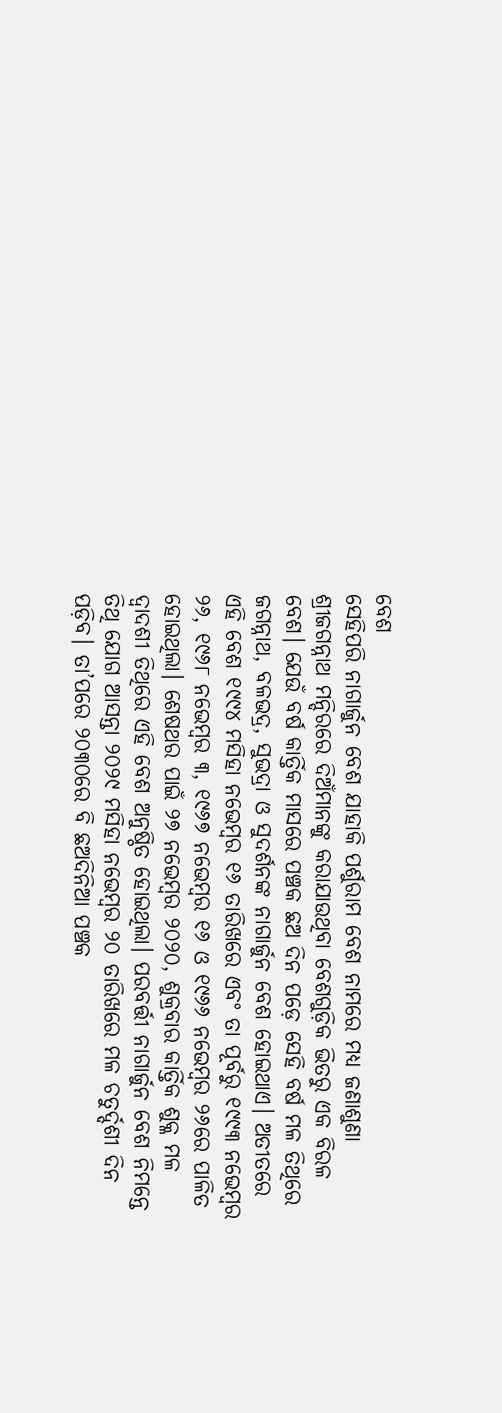ବେଶ
ସେହିପରି ନାଗାର୍ଜୁନ ବେଶ ଯାହାକି ପର୍ଶୁରାମ ବେଶ ନାମରେ ମଧ୍ୟ ଜଣାଶୁଣା ଶ୍ରୀଜଗନ୍ନାଥ ମନ୍ଦିରରେ ଦିଅଁମାନଙ୍କୁ କରାଯାଉଥିବା ବେଶଗୁଡ଼ିକ ଭିତରୁ ଏକ ବିରଳ ବେଶ। ଯେଉଁ ବର୍ଷ କାର୍ତ୍ତିକ ମାସରେ ପଞ୍ଚକ ଛଅ ଦିନ ପଡ଼େ ସେହି ବର୍ଷ ମଳ ତିଥିରେ ଜଗନ୍ନାଥ, ବଳଭଦ୍ର, ସୁଭଦ୍ରା ଓ ସୁଦର୍ଶନଙ୍କ ନାଗାର୍ଜୁନ ବେଶ ହୋଇଥାଏ। ଅତୀତରେ ଏହି ବେଶ ୧୯୯୪ ମସିହା ନଭେମ୍ବର ୧୬ ତାରିଖରେ ଏବଂ ତା ପୂର୍ବରୁ ୧୯୯୩ ନଭେମ୍ବର ୨୬, ୧୯୬୮ ନଭେମ୍ବର ୩, ୧୯୬୭ ନଭେମ୍ବର ୧୬ ଓ ୧୯୬୬ ନଭେମ୍ବର ୨୬ରେ ପାଳିତ ହୋଇଥିଲା। ଶେଷଥର ପାଇଁ ୨୭ ନଭେମ୍ବର ୨୦୨୦, ଶୁକ୍ରବାର କାର୍ତ୍ତିକ ଶୁକ୍ଳ ମଳ ଦ୍ୱାଦଶୀ ତିଥିରେ ଏହି ବେଶ ଅନୁଷ୍ଠିତ ହୋଇଥିଲା। ପରବର୍ତ୍ତୀ ନାଗାର୍ଜୁନ ବେଶ ନିମନ୍ତେ ତିଥି ଯୋଗ ଆସନ୍ତା ୨୦୨୯ ମସିହା ନଭେମ୍ବର ୨୦ ତାରିଖରେ ମଳ ଚତୁର୍ଦ୍ଦଶୀ ଦିନ ପଡ଼ିବ। ତା’ପରେ ୨୦୩୦ରେ ବି ଛଅଦିନିଆ ପଞ୍ଚକ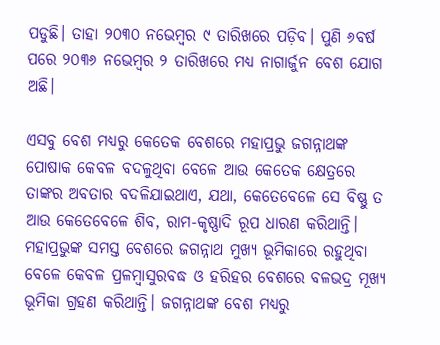ପଡୁଛି। ତାହା ୨୦୩୦ ‌ନଭେମ୍ବର ୯ ତାରିଖରେ ପଡ଼ିବ। ପୁଣି ୬ବର୍ଷ ପରେ ୨୦୩୬ ନଭେମ୍ବର ୨ ତାରିଖରେ ମଧ୍ୟ ନାଗାର୍ଜୁନ ବେଶ ଯୋଗ ଅଛି।

ଏସବୁ ବେଶ ମଧ୍ୟରୁ କେତେକ ବେଶରେ ମହାପ୍ରଭୁ ଜଗନ୍ନାଥଙ୍କ ପୋଷାକ କେବଳ ବଦଳୁଥିବା ବେଳେ ଆଉ କେତେକ କ୍ଷେତ୍ରରେ ତାଙ୍କର ଅବତାର ବଦଳିଯାଇଥାଏ, ଯଥା, କେତେବେଳେ ସେ ବିଷ୍ଣୁ ତ ଆଉ କେତେବେଳେ ଶିବ, ରାମ-କୃଷ୍ଣାଦି ରୂପ ଧାରଣ କରିଥାନ୍ତି। ମହାପ୍ରଭୁଙ୍କ ସମସ୍ତ ବେଶରେ ଜଗନ୍ନାଥ ମୁଖ୍ୟ ଭୂମିକାରେ ରହୁଥିବା ବେଳେ କେବଳ ପ୍ରଳମ୍ବାସୁରବଦ୍ଧ ଓ ହରିହର ବେଶରେ ବଳଭଦ୍ର ମୂଖ୍ୟ ଭୂମିକା ଗ୍ରହଣ କରିଥାନ୍ତି। ଜଗନ୍ନାଥଙ୍କ ବେଶ ମଧ୍ୟରୁ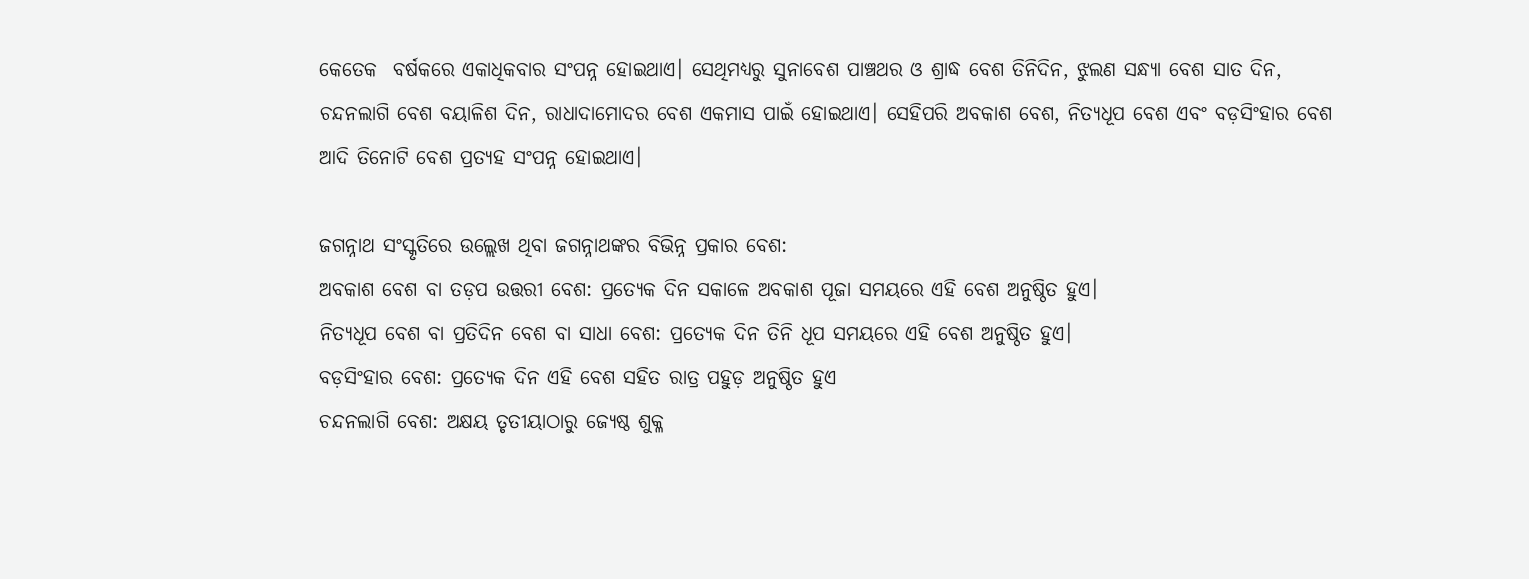କେତେକ  ବର୍ଷକରେ ଏକାଧିକବାର ସଂପନ୍ନ ହୋଇଥାଏ। ସେଥିମଧ୍ୟରୁ ସୁନାବେଶ ପାଞ୍ଚଥର ଓ ଶ୍ରାଦ୍ଧ ବେଶ ତିନିଦିନ, ଝୁଲଣ ସନ୍ଧ୍ୟା ବେଶ ସାତ ଦିନ, ଚନ୍ଦନଲାଗି ବେଶ ବୟାଳିଶ ଦିନ, ରାଧାଦାମୋଦର ବେଶ ଏକମାସ ପାଇଁ ହୋଇଥାଏ। ସେହିପରି ଅବକାଶ ବେଶ, ନିତ୍ୟଧୂପ ବେଶ ଏବଂ ବଡ଼ସିଂହାର ବେଶ ଆଦି ତିନୋଟି ବେଶ ପ୍ରତ୍ୟହ ସଂପନ୍ନ ହୋଇଥାଏ।

ଜଗନ୍ନାଥ ସଂସ୍କୃତିରେ ଉଲ୍ଲେଖ ଥିବା ଜଗନ୍ନାଥଙ୍କର ବିଭିନ୍ନ ପ୍ରକାର ବେଶ:
ଅବକାଶ ବେଶ ବା ତଡ଼ପ ଉତ୍ତରୀ ବେଶ: ପ୍ରତ୍ୟେକ ଦିନ ସକାଳେ ଅବକାଶ ପୂଜା ସମୟରେ ଏହି ବେଶ ଅନୁଷ୍ଠିତ ହୁଏ।
ନିତ୍ୟଧୂପ ବେଶ ବା ପ୍ରତିଦିନ ବେଶ ବା ସାଧା ବେଶ: ପ୍ରତ୍ୟେକ ଦିନ ତିନି ଧୂପ ସମୟରେ ଏହି ବେଶ ଅନୁଷ୍ଠିତ ହୁଏ।
ବଡ଼ସିଂହାର ବେଶ: ପ୍ରତ୍ୟେକ ଦିନ ଏହି ବେଶ ସହିତ ରାତ୍ର ପହୁଡ଼ ଅନୁଷ୍ଠିତ ହୁଏ
ଚନ୍ଦନଲାଗି ବେଶ: ଅକ୍ଷୟ ତୃତୀୟାଠାରୁ ଜ୍ୟେଷ୍ଠ ଶୁକ୍ଳ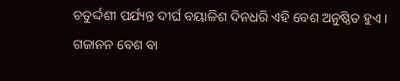ଚତୁର୍ଦ୍ଦଶୀ ପର୍ଯ୍ୟନ୍ତ ଦୀର୍ଘ ବୟାଳିଶ ଦିନଧରି ଏହି ବେଶ ଅନୁଷ୍ଠିତ ହୁଏ।
ଗଜାନନ ବେଶ ବା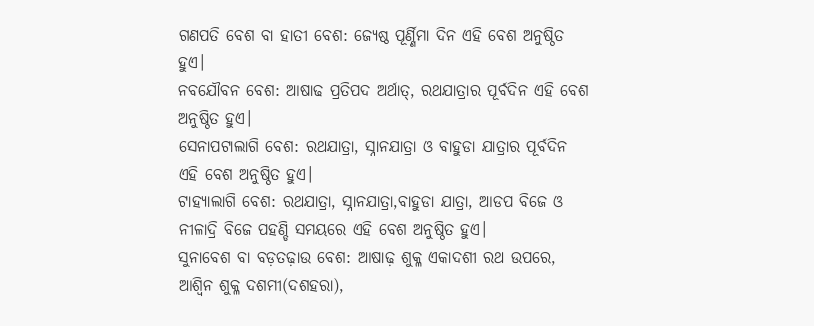ଗଣପତି ବେଶ ବା ହାତୀ ବେଶ: ଜ୍ୟେଷ୍ଠ ପୂର୍ଣ୍ଣିମା ଦିନ ଏହି ବେଶ ଅନୁଷ୍ଠିତ ହୁଏ।
ନବଯୌବନ ବେଶ: ଆଷାଢ ପ୍ରତିପଦ ଅର୍ଥାତ୍, ରଥଯାତ୍ରାର ପୂର୍ବଦିନ ଏହି ବେଶ ଅନୁଷ୍ଠିତ ହୁଏ।
ସେନାପଟାଲାଗି ବେଶ: ରଥଯାତ୍ରା, ସ୍ନାନଯାତ୍ରା ଓ ବାହୁଡା ଯାତ୍ରାର ପୂର୍ବଦିନ ଏହି ବେଶ ଅନୁଷ୍ଠିତ ହୁଏ।
ଟାହ୍ୟାଲାଗି ବେଶ: ରଥଯାତ୍ରା, ସ୍ନାନଯାତ୍ରା,ବାହୁଡା ଯାତ୍ରା, ଆଡପ ବିଜେ ଓ ନୀଳାଦ୍ରି ବିଜେ ପହଣ୍ଡି ସମୟରେ ଏହି ବେଶ ଅନୁଷ୍ଠିତ ହୁଏ।
ସୁନାବେଶ ବା ବଡ଼ତଢ଼ାଉ ବେଶ: ଆଷାଢ଼ ଶୁକ୍ଳ ଏକାଦଶୀ ରଥ ଉପରେ, ଆଶ୍ୱିନ ଶୁକ୍ଳ ଦଶମୀ(ଦଶହରା),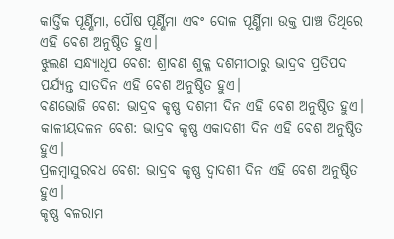କାର୍ତ୍ତିକ ପୂର୍ଣ୍ଣିମା, ପୌଷ ପୂର୍ଣ୍ଣିମା ଏବଂ ଦୋଳ ପୂର୍ଣ୍ଣିମା ଉକ୍ତ ପାଞ୍ଚ ତିଥିରେ ଏହି ବେଶ ଅନୁଷ୍ଠିତ ହୁଏ।
ଝୁଲଣ ସନ୍ଧ୍ୟାଧୂପ ବେଶ: ଶ୍ରାବଣ ଶୁକ୍ଳ ଦଶମୀଠାରୁ ଭାଦ୍ରବ ପ୍ରତିପଦ ପର୍ଯ୍ୟନ୍ତ ସାତଦିନ ଏହି ବେଶ ଅନୁଷ୍ଠିତ ହୁଏ।
ବଣଭୋଜି ବେଶ: ଭାଦ୍ରବ କୃଷ୍ଣ ଦଶମୀ ଦିନ ଏହି ବେଶ ଅନୁଷ୍ଠିତ ହୁଏ।
କାଳୀୟଦଳନ ବେଶ: ଭାଦ୍ରବ କୃଷ୍ଣ ଏକାଦଶୀ ଦିନ ଏହି ବେଶ ଅନୁଷ୍ଠିତ ହୁଏ।
ପ୍ରଳମ୍ବାସୁରବଧ ବେଶ: ଭାଦ୍ରବ କୃଷ୍ଣ ଦ୍ୱାଦଶୀ ଦିନ ଏହି ବେଶ ଅନୁଷ୍ଠିତ ହୁଏ।
କୃଷ୍ଣ ବଳରାମ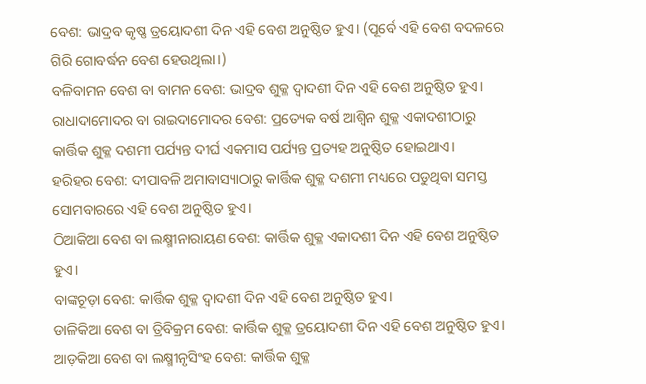ବେଶ: ଭାଦ୍ରବ କୃଷ୍ଣ ତ୍ରୟୋଦଶୀ ଦିନ ଏହି ବେଶ ଅନୁଷ୍ଠିତ ହୁଏ। (ପୂର୍ବେ ଏହି ବେଶ ବଦଳରେ ଗିରି ଗୋବର୍ଦ୍ଧନ ବେଶ ହେଉଥିଲା।)
ବଳିବାମନ ବେଶ ବା ବାମନ ବେଶ: ଭାଦ୍ରବ ଶୁକ୍ଳ ଦ୍ୱାଦଶୀ ଦିନ ଏହି ବେଶ ଅନୁଷ୍ଠିତ ହୁଏ।
ରାଧାଦାମୋଦର ବା ରାଇଦାମୋଦର ବେଶ: ପ୍ରତ୍ୟେକ ବର୍ଷ ଆଶ୍ୱିନ ଶୁକ୍ଳ ଏକାଦଶୀଠାରୁ କାର୍ତ୍ତିକ ଶୁକ୍ଳ ଦଶମୀ ପର୍ଯ୍ୟନ୍ତ ଦୀର୍ଘ ଏକମାସ ପର୍ଯ୍ୟନ୍ତ ପ୍ରତ୍ୟହ ଅନୁଷ୍ଠିତ ହୋଇଥାଏ।
ହରିହର ବେଶ: ଦୀପାବଳି ଅମାବାସ୍ୟାଠାରୁ କାର୍ତ୍ତିକ ଶୁକ୍ଳ ଦଶମୀ ମଧ୍ୟରେ ପଡୁଥିବା ସମସ୍ତ ସୋମବାରରେ ଏହି ବେଶ ଅନୁଷ୍ଠିତ ହୁଏ।
ଠିଆକିଆ ବେଶ ବା ଲକ୍ଷ୍ମୀନାରାୟଣ ବେଶ: କାର୍ତ୍ତିକ ଶୁକ୍ଳ ଏକାଦଶୀ ଦିନ ଏହି ବେଶ ଅନୁଷ୍ଠିତ ହୁଏ।
ବାଙ୍କଚୂଡ଼ା ବେଶ: କାର୍ତ୍ତିକ ଶୁକ୍ଳ ଦ୍ୱାଦଶୀ ଦିନ ଏହି ବେଶ ଅନୁଷ୍ଠିତ ହୁଏ।
ଡାଳିକିଆ ବେଶ ବା ତ୍ରିବିକ୍ରମ ବେଶ: କାର୍ତ୍ତିକ ଶୁକ୍ଳ ତ୍ରୟୋଦଶୀ ଦିନ ଏହି ବେଶ ଅନୁଷ୍ଠିତ ହୁଏ।
ଆଡ଼କିଆ ବେଶ ବା ଲକ୍ଷ୍ମୀନୃସିଂହ ବେଶ: କାର୍ତ୍ତିକ ଶୁକ୍ଳ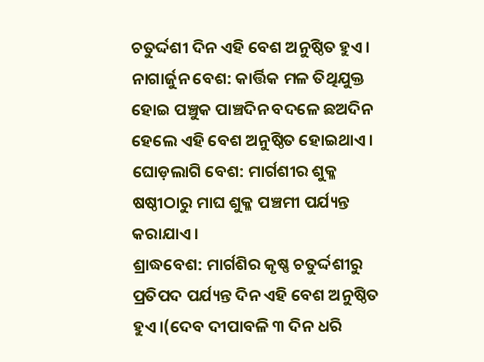ଚତୁର୍ଦ୍ଦଶୀ ଦିନ ଏହି ବେଶ ଅନୁଷ୍ଠିତ ହୁଏ।
ନାଗାର୍ଜୁନ ବେଶ: କାର୍ତ୍ତିକ ମଳ ତିଥିଯୁକ୍ତ ହୋଇ ପଞ୍ଚୁକ ପାଞ୍ଚଦିନ ବଦଳେ ଛଅଦିନ ହେଲେ ଏହି ବେଶ ଅନୁଷ୍ଠିତ ହୋଇଥାଏ।
ଘୋଡ଼ଲାଗି ବେଶ: ମାର୍ଗଶୀର ଶୁକ୍ଳ ଷଷ୍ଠୀଠାରୁ ମାଘ ଶୁକ୍ଳ ପଞ୍ଚମୀ ପର୍ଯ୍ୟନ୍ତ କରାଯାଏ।
ଶ୍ରାଦ୍ଧବେଶ: ମାର୍ଗଶିର କୃଷ୍ଣ ଚତୁର୍ଦ୍ଦଶୀରୁ ପ୍ରତିପଦ ପର୍ଯ୍ୟନ୍ତ ଦିନ ଏହି ବେଶ ଅନୁଷ୍ଠିତ ହୁଏ।(ଦେବ ଦୀପାବଳି ୩ ଦିନ ଧରି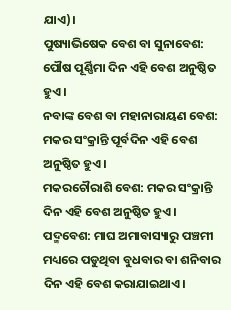ଯାଏ)।
ପୁଷ୍ୟାଭିଷେକ ବେଶ ବା ସୁନାବେଶ: ପୌଷ ପୂର୍ଣ୍ଣିମା ଦିନ ଏହି ବେଶ ଅନୁଷ୍ଠିତ ହୁଏ।
ନବାଙ୍କ ବେଶ ବା ମହାନାରାୟଣ ବେଶ: ମକର ସଂକ୍ରାନ୍ତି ପୂର୍ବଦିନ ଏହି ବେଶ ଅନୁଷ୍ଠିତ ହୁଏ।
ମକରଚୌରାଶି ବେଶ: ମକର ସଂକ୍ରାନ୍ତି ଦିନ ଏହି ବେଶ ଅନୁଷ୍ଠିତ ହୁଏ।
ପଦ୍ମବେଶ: ମାଘ ଅମାବାସ୍ୟାରୁ ପଞ୍ଚମୀ ମଧ୍ୟରେ ପଡୁଥିବା ବୁଧବାର ବା ଶନିବାର ଦିନ ଏହି ବେଶ କରାଯାଇଥାଏ।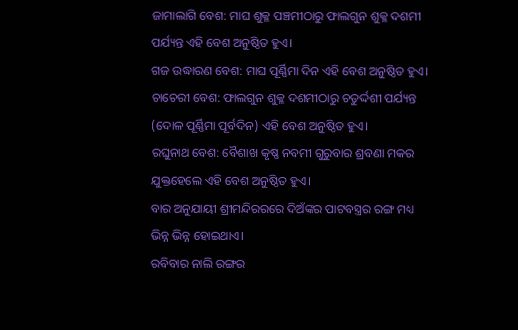ଜାମାଲାଗି ବେଶ: ମାଘ ଶୁକ୍ଳ ପଞ୍ଚମୀଠାରୁ ଫାଲଗୁନ ଶୁକ୍ଳ ଦଶମୀ ପର୍ଯ୍ୟନ୍ତ ଏହି ବେଶ ଅନୁଷ୍ଠିତ ହୁଏ।
ଗଜ ଉଦ୍ଧାରଣ ବେଶ: ମାଘ ପୂର୍ଣ୍ଣିମା ଦିନ ଏହି ବେଶ ଅନୁଷ୍ଠିତ ହୁଏ।
ଚାଚେରୀ ବେଶ: ଫାଲଗୁନ ଶୁକ୍ଳ ଦଶମୀଠାରୁ ଚତୁର୍ଦ୍ଦଶୀ ପର୍ଯ୍ୟନ୍ତ (ଦୋଳ ପୂର୍ଣ୍ଣିମା ପୂର୍ବଦିନ) ଏହି ବେଶ ଅନୁଷ୍ଠିତ ହୁଏ।
ରଘୁନାଥ ବେଶ: ବୈଶାଖ କୃଷ୍ଣ ନବମୀ ଗୁରୁବାର ଶ୍ରବଣା ମକର ଯୁକ୍ତହେଲେ ଏହି ବେଶ ଅନୁଷ୍ଠିତ ହୁଏ।
ବାର ଅନୁଯାୟୀ ଶ୍ରୀମନ୍ଦିରରରେ ଦିଅଁଙ୍କର ପାଟବସ୍ତ୍ରର ରଙ୍ଗ ମଧ୍ୟ ଭିନ୍ନ ଭିନ୍ନ ହୋଇଥାଏ।
ରବିବାର ନାଲି ରଙ୍ଗର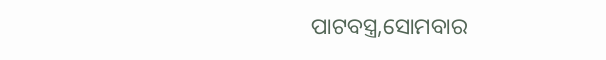ପାଟବସ୍ତ୍ର,ସୋମବାର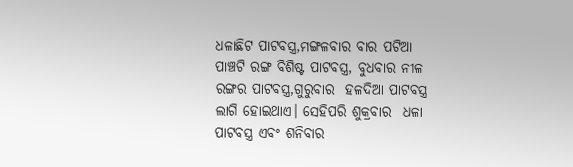ଧଳାଛିଟ ପାଟବସ୍ତ୍ର,ମଙ୍ଗଳବାର ବାର ପଟିଆ ପାଞ୍ଚଟି ରଙ୍ଗ ବିଶିଷ୍ଟ ପାଟବସ୍ତ୍ର, ବୁଧବାର ନୀଳ ରଙ୍ଗର ପାଟବସ୍ତ୍ର,ଗୁରୁବାର  ହଳଦିଆ ପାଟବସ୍ତ୍ର ଲାଗି ହୋଇଥାଏ। ସେହିପରି ଶୁକ୍ରବାର  ଧଳା ପାଟବସ୍ତ୍ର ଏବଂ ଶନିବାର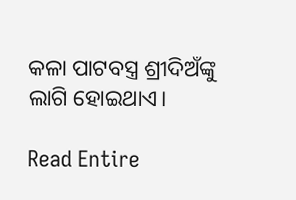କଳା ପାଟବସ୍ତ୍ର ଶ୍ରୀଦିଅଁଙ୍କୁ ଲାଗି ହୋଇଥାଏ।

Read Entire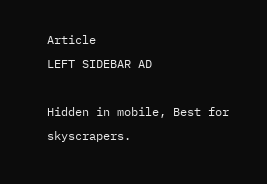Article
LEFT SIDEBAR AD

Hidden in mobile, Best for skyscrapers.